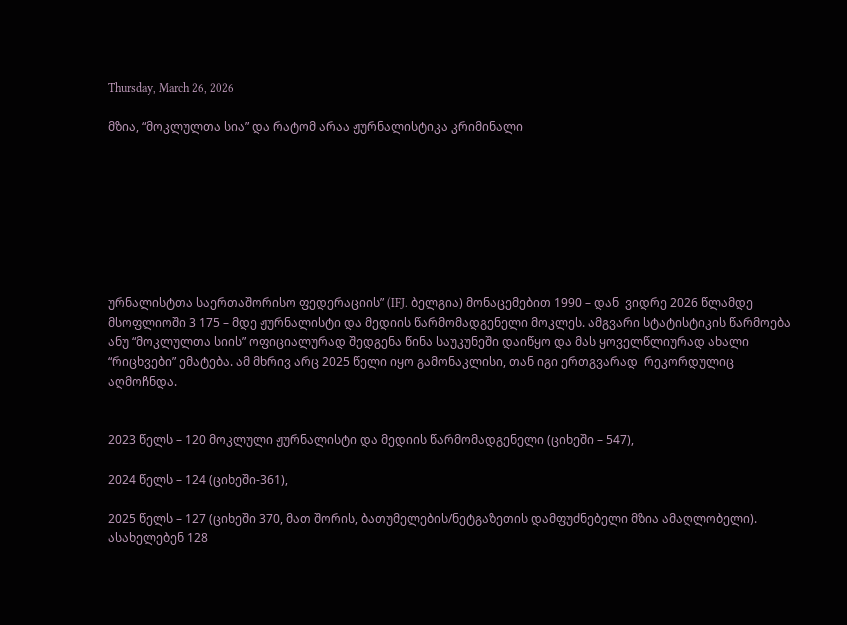Thursday, March 26, 2026

მზია, “მოკლულთა სია” და რატომ არაა ჟურნალისტიკა კრიმინალი








ურნალისტთა საერთაშორისო ფედერაციის” (IFJ. ბელგია) მონაცემებით 1990 – დან  ვიდრე 2026 წლამდე მსოფლიოში 3 175 – მდე ჟურნალისტი და მედიის წარმომადგენელი მოკლეს. ამგვარი სტატისტიკის წარმოება ანუ “მოკლულთა სიის” ოფიციალურად შედგენა წინა საუკუნეში დაიწყო და მას ყოველწლიურად ახალი “რიცხვები” ემატება. ამ მხრივ არც 2025 წელი იყო გამონაკლისი, თან იგი ერთგვარად  რეკორდულიც აღმოჩნდა.


2023 წელს – 120 მოკლული ჟურნალისტი და მედიის წარმომადგენელი (ციხეში – 547),

2024 წელს – 124 (ციხეში-361),

2025 წელს – 127 (ციხეში 370, მათ შორის, ბათუმელების/ნეტგაზეთის დამფუძნებელი მზია ამაღლობელი). ასახელებენ 128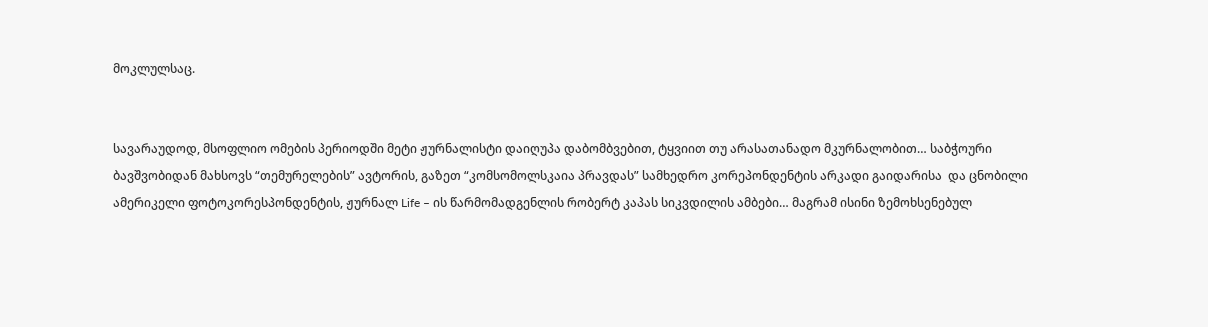მოკლულსაც.


სავარაუდოდ, მსოფლიო ომების პერიოდში მეტი ჟურნალისტი დაიღუპა დაბომბვებით, ტყვიით თუ არასათანადო მკურნალობით… საბჭოური ბავშვობიდან მახსოვს “თემურელების” ავტორის, გაზეთ “კომსომოლსკაია პრავდას” სამხედრო კორეპონდენტის არკადი გაიდარისა  და ცნობილი ამერიკელი ფოტოკორესპონდენტის, ჟურნალ Life – ის წარმომადგენლის რობერტ კაპას სიკვდილის ამბები… მაგრამ ისინი ზემოხსენებულ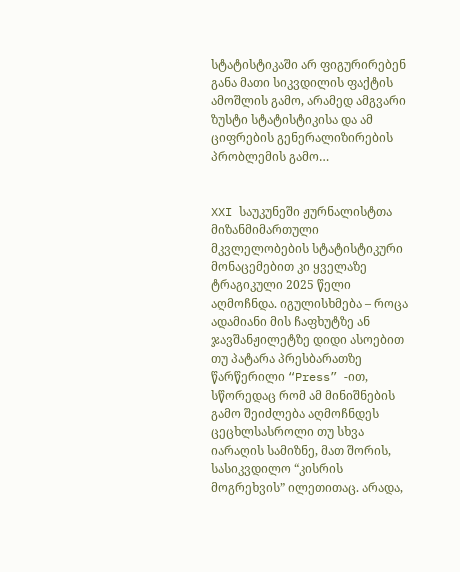სტატისტიკაში არ ფიგურირებენ განა მათი სიკვდილის ფაქტის ამოშლის გამო, არამედ ამგვარი ზუსტი სტატისტიკისა და ამ ციფრების გენერალიზირების პრობლემის გამო…


XXI საუკუნეში ჟურნალისტთა მიზანმიმართული მკვლელობების სტატისტიკური მონაცემებით კი ყველაზე ტრაგიკული 2025 წელი აღმოჩნდა. იგულისხმება – როცა ადამიანი მის ჩაფხუტზე ან ჯავშანჟილეტზე დიდი ასოებით თუ პატარა პრესბარათზე წარწერილი “Press” -ით, სწორედაც რომ ამ მინიშნების გამო შეიძლება აღმოჩნდეს ცეცხლსასროლი თუ სხვა იარაღის სამიზნე, მათ შორის, სასიკვდილო “კისრის მოგრეხვის” ილეთითაც. არადა,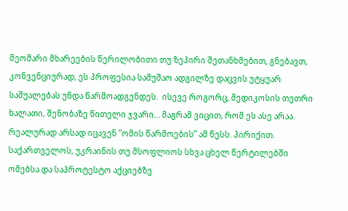მეომარი მხარეების წერილობითი თუ ზეპირი შეთანხმებით, გნებავთ, კონვენციურად, ეს პროფესია სამუშაო ადგილზე დაცვის უტყუარ საშუალებას უნდა წარმოადგენდეს.  ისევე როგორც, მედიკოსის თეთრი ხალათი, შენობაზე წითელი ჯვარი… მაგრამ ვიცით, რომ ეს ასე არაა. რეალურად არსად იცავენ “ომის წარმოების” ამ წესს. პირიქით. საქართველოს, უკრაინის თუ მსოფლიოს სხვა ცხელ წერტილებში ომებსა და საპროტესტო აქციებზე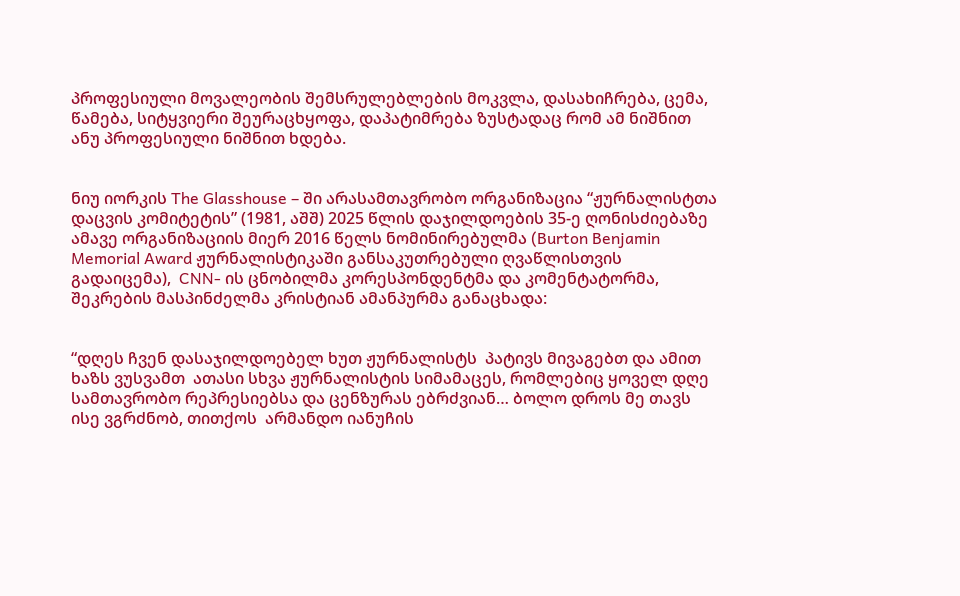პროფესიული მოვალეობის შემსრულებლების მოკვლა, დასახიჩრება, ცემა, წამება, სიტყვიერი შეურაცხყოფა, დაპატიმრება ზუსტადაც რომ ამ ნიშნით  ანუ პროფესიული ნიშნით ხდება.


ნიუ იორკის The Glasshouse – ში არასამთავრობო ორგანიზაცია “ჟურნალისტთა დაცვის კომიტეტის” (1981, აშშ) 2025 წლის დაჯილდოების 35-ე ღონისძიებაზე ამავე ორგანიზაციის მიერ 2016 წელს ნომინირებულმა (Burton Benjamin Memorial Award ჟურნალისტიკაში განსაკუთრებული ღვაწლისთვის გადაიცემა),  CNN- ის ცნობილმა კორესპონდენტმა და კომენტატორმა, შეკრების მასპინძელმა კრისტიან ამანპურმა განაცხადა:


“დღეს ჩვენ დასაჯილდოებელ ხუთ ჟურნალისტს  პატივს მივაგებთ და ამით ხაზს ვუსვამთ  ათასი სხვა ჟურნალისტის სიმამაცეს, რომლებიც ყოველ დღე სამთავრობო რეპრესიებსა და ცენზურას ებრძვიან… ბოლო დროს მე თავს ისე ვგრძნობ, თითქოს  არმანდო იანუჩის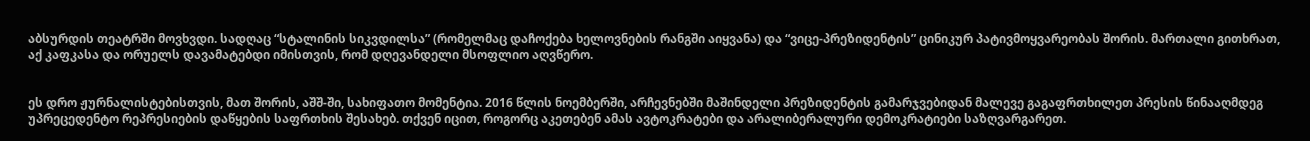აბსურდის თეატრში მოვხვდი. სადღაც “სტალინის სიკვდილსა” (რომელმაც დაჩოქება ხელოვნების რანგში აიყვანა) და “ვიცე-პრეზიდენტის” ცინიკურ პატივმოყვარეობას შორის. მართალი გითხრათ, აქ კაფკასა და ორუელს დავამატებდი იმისთვის, რომ დღევანდელი მსოფლიო აღვწერო.


ეს დრო ჟურნალისტებისთვის, მათ შორის, აშშ-ში, სახიფათო მომენტია. 2016 წლის ნოემბერში, არჩევნებში მაშინდელი პრეზიდენტის გამარჯვებიდან მალევე გაგაფრთხილეთ პრესის წინააღმდეგ უპრეცედენტო რეპრესიების დაწყების საფრთხის შესახებ. თქვენ იცით, როგორც აკეთებენ ამას ავტოკრატები და არალიბერალური დემოკრატიები საზღვარგარეთ.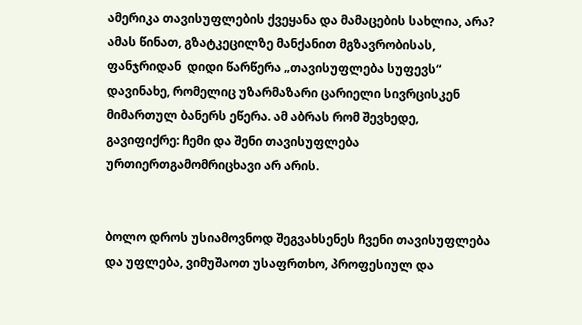ამერიკა თავისუფლების ქვეყანა და მამაცების სახლია, არა? ამას წინათ, გზატკეცილზე მანქანით მგზავრობისას, ფანჯრიდან  დიდი წარწერა „თავისუფლება სუფევს“ დავინახე, რომელიც უზარმაზარი ცარიელი სივრცისკენ მიმართულ ბანერს ეწერა. ამ აბრას რომ შევხედე, გავიფიქრე: ჩემი და შენი თავისუფლება ურთიერთგამომრიცხავი არ არის.


ბოლო დროს უსიამოვნოდ შეგვახსენეს ჩვენი თავისუფლება და უფლება, ვიმუშაოთ უსაფრთხო, პროფესიულ და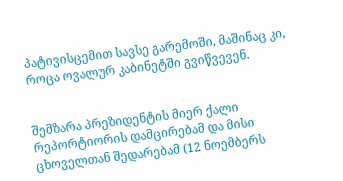პატივისცემით სავსე გარემოში, მაშინაც კი, როცა ოვალურ კაბინეტში გვიწვევენ.


შემზარა პრეზიდენტის მიერ ქალი რეპორტიორის დამცირებამ და მისი ცხოველთან შედარებამ (12 ნოემბერს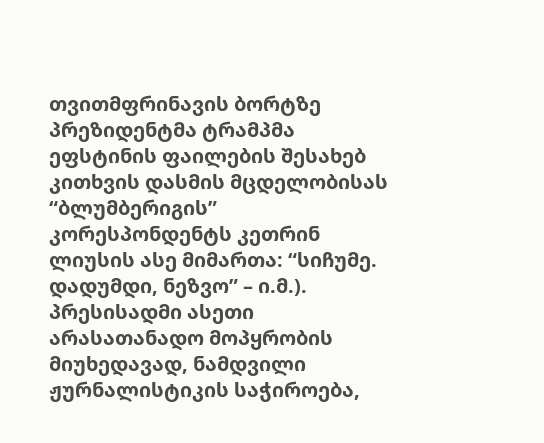თვითმფრინავის ბორტზე პრეზიდენტმა ტრამპმა ეფსტინის ფაილების შესახებ კითხვის დასმის მცდელობისას  “ბლუმბერიგის” კორესპონდენტს კეთრინ ლიუსის ასე მიმართა: “სიჩუმე. დადუმდი, ნეზვო” – ი.მ.). პრესისადმი ასეთი არასათანადო მოპყრობის მიუხედავად, ნამდვილი ჟურნალისტიკის საჭიროება,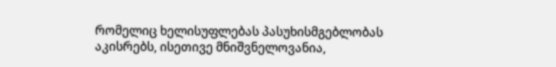რომელიც ხელისუფლებას პასუხისმგებლობას აკისრებს, ისეთივე მნიშვნელოვანია,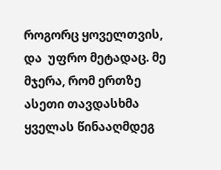როგორც ყოველთვის, და  უფრო მეტადაც. მე მჯერა, რომ ერთზე ასეთი თავდასხმა ყველას წინააღმდეგ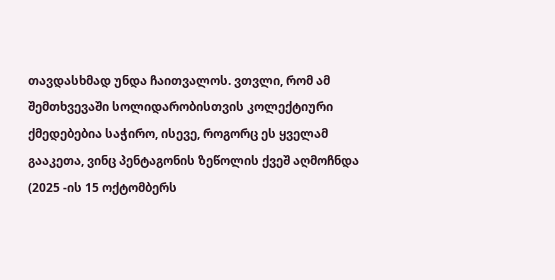თავდასხმად უნდა ჩაითვალოს. ვთვლი, რომ ამ შემთხვევაში სოლიდარობისთვის კოლექტიური ქმედებებია საჭირო, ისევე, როგორც ეს ყველამ გააკეთა, ვინც პენტაგონის ზეწოლის ქვეშ აღმოჩნდა (2025 -ის 15 ოქტომბერს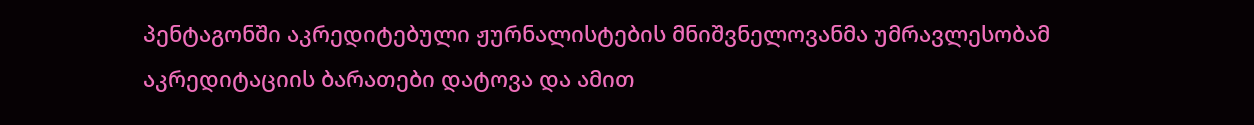პენტაგონში აკრედიტებული ჟურნალისტების მნიშვნელოვანმა უმრავლესობამ აკრედიტაციის ბარათები დატოვა და ამით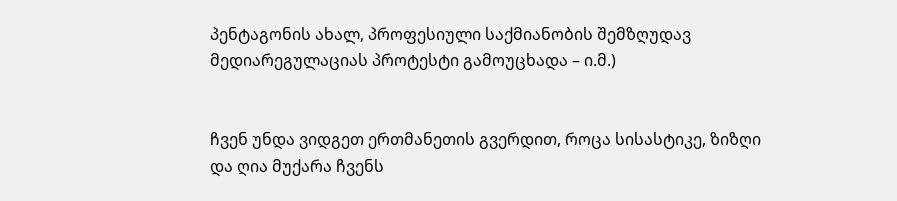პენტაგონის ახალ, პროფესიული საქმიანობის შემზღუდავ მედიარეგულაციას პროტესტი გამოუცხადა – ი.მ.)


ჩვენ უნდა ვიდგეთ ერთმანეთის გვერდით, როცა სისასტიკე, ზიზღი და ღია მუქარა ჩვენს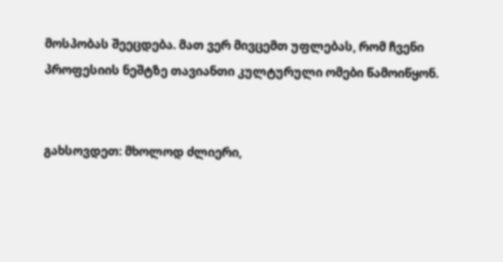მოსპობას შეეცდება. მათ ვერ მივცემთ უფლებას, რომ ჩვენი პროფესიის ნეშტზე თავიანთი კულტურული ომები წამოიწყონ.


გახსოვდეთ: მხოლოდ ძლიერი,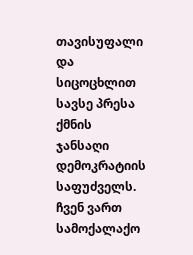თავისუფალი და სიცოცხლით სავსე პრესა ქმნის ჯანსაღი დემოკრატიის საფუძველს. ჩვენ ვართ სამოქალაქო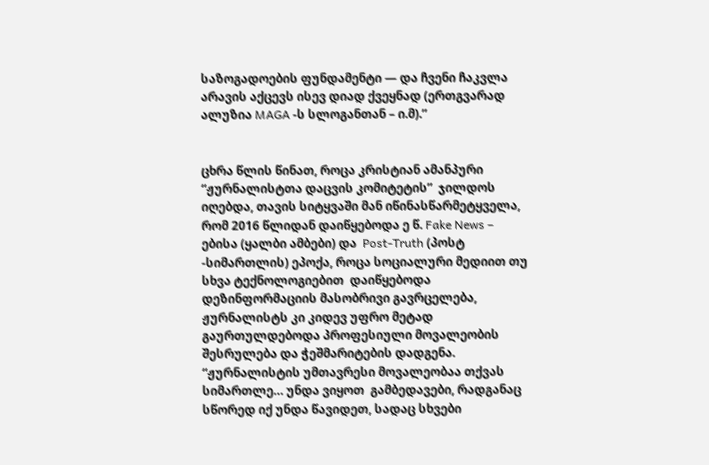საზოგადოების ფუნდამენტი — და ჩვენი ჩაკვლა  არავის აქცევს ისევ დიად ქვეყნად (ერთგვარად ალუზია MAGA -ს სლოგანთან – ი.მ).”


ცხრა წლის წინათ, როცა კრისტიან ამანპური “ჟურნალისტთა დაცვის კომიტეტის”  ჯილდოს იღებდა, თავის სიტყვაში მან იწინასწარმეტყველა, რომ 2016 წლიდან დაიწყებოდა ე წ. Fake News – ებისა (ყალბი ამბები) და  Post-Truth (პოსტ -სიმართლის) ეპოქა, როცა სოციალური მედიით თუ სხვა ტექნოლოგიებით  დაიწყებოდა დეზინფორმაციის მასობრივი გავრცელება, ჟურნალისტს კი კიდევ უფრო მეტად გაურთულდებოდა პროფესიული მოვალეობის შესრულება და ჭეშმარიტების დადგენა. “ჟურნალისტის უმთავრესი მოვალეობაა თქვას სიმართლე… უნდა ვიყოთ  გამბედავები, რადგანაც სწორედ იქ უნდა წავიდეთ, სადაც სხვები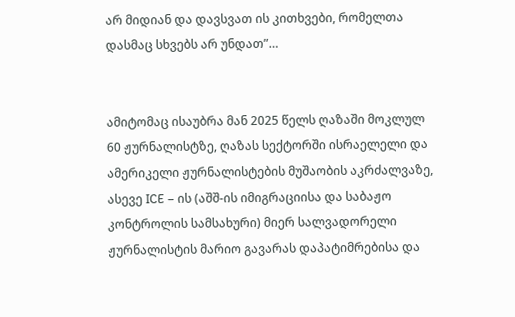არ მიდიან და დავსვათ ის კითხვები, რომელთა დასმაც სხვებს არ უნდათ”…


ამიტომაც ისაუბრა მან 2025 წელს ღაზაში მოკლულ 60 ჟურნალისტზე, ღაზას სექტორში ისრაელელი და ამერიკელი ჟურნალისტების მუშაობის აკრძალვაზე, ასევე ICE – ის (აშშ-ის იმიგრაციისა და საბაჟო კონტროლის სამსახური) მიერ სალვადორელი ჟურნალისტის მარიო გავარას დაპატიმრებისა და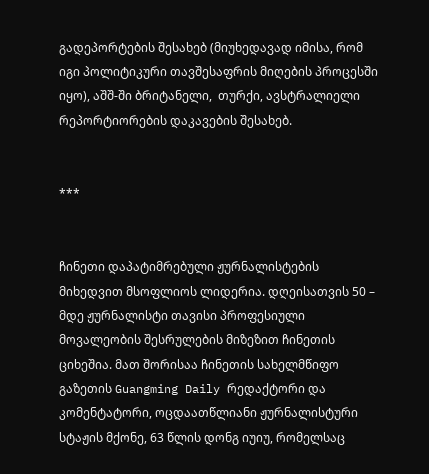გადეპორტების შესახებ (მიუხედავად იმისა, რომ იგი პოლიტიკური თავშესაფრის მიღების პროცესში იყო), აშშ-ში ბრიტანელი,  თურქი, ავსტრალიელი რეპორტიორების დაკავების შესახებ.


***


ჩინეთი დაპატიმრებული ჟურნალისტების მიხედვით მსოფლიოს ლიდერია. დღეისათვის 50 – მდე ჟურნალისტი თავისი პროფესიული მოვალეობის შესრულების მიზეზით ჩინეთის ციხეშია. მათ შორისაა ჩინეთის სახელმწიფო გაზეთის Guangming Daily რედაქტორი და კომენტატორი, ოცდაათწლიანი ჟურნალისტური სტაჟის მქონე, 63 წლის დონგ იუიუ, რომელსაც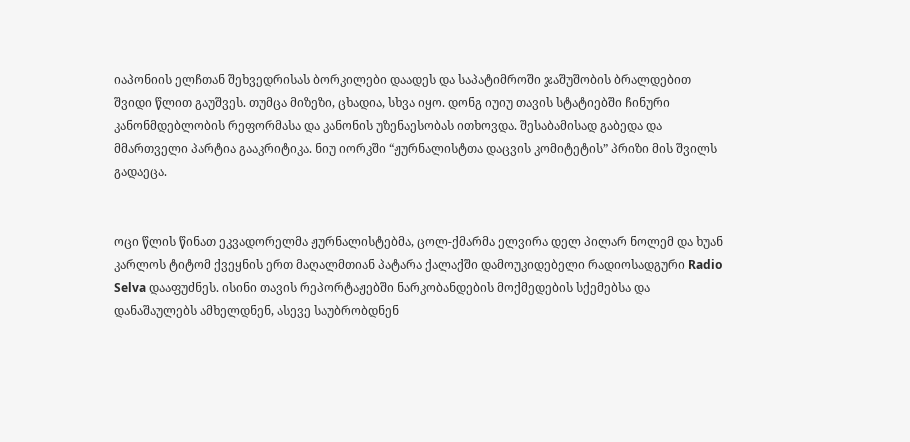იაპონიის ელჩთან შეხვედრისას ბორკილები დაადეს და საპატიმროში ჯაშუშობის ბრალდებით შვიდი წლით გაუშვეს. თუმცა მიზეზი, ცხადია, სხვა იყო. დონგ იუიუ თავის სტატიებში ჩინური კანონმდებლობის რეფორმასა და კანონის უზენაესობას ითხოვდა. შესაბამისად გაბედა და მმართველი პარტია გააკრიტიკა. ნიუ იორკში “ჟურნალისტთა დაცვის კომიტეტის” პრიზი მის შვილს გადაეცა.


ოცი წლის წინათ ეკვადორელმა ჟურნალისტებმა, ცოლ-ქმარმა ელვირა დელ პილარ ნოლემ და ხუან კარლოს ტიტომ ქვეყნის ერთ მაღალმთიან პატარა ქალაქში დამოუკიდებელი რადიოსადგური Radio Selva დააფუძნეს. ისინი თავის რეპორტაჟებში ნარკობანდების მოქმედების სქემებსა და დანაშაულებს ამხელდნენ, ასევე საუბრობდნენ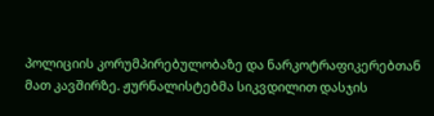პოლიციის კორუმპირებულობაზე და ნარკოტრაფიკერებთან მათ კავშირზე. ჟურნალისტებმა სიკვდილით დასჯის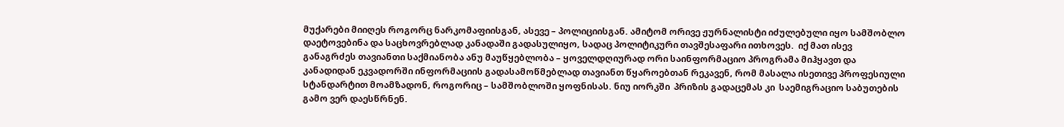მუქარები მიიღეს როგორც ნარკომაფიისგან, ასევე – პოლიციისგან. ამიტომ ორივე ჟურნალისტი იძულებული იყო სამშობლო დაეტოვებინა და საცხოვრებლად კანადაში გადასულიყო, სადაც პოლიტიკური თავშესაფარი ითხოვეს.  იქ მათ ისევ განაგრძეს თავიანთი საქმიანობა ანუ მაუწყებლობა – ყოველდღიურად ორი საინფორმაციო პროგრამა მიჰყავთ და კანადიდან ეკვადორში ინფორმაციის გადასამოწმებლად თავიანთ წყაროებთან რეკავენ, რომ მასალა ისეთივე პროფესიული სტანდარტით მოამზადონ, როგორიც – სამშობლოში ყოფნისას. ნიუ იორკში  პრიზის გადაცემას კი  საემიგრაციო საბუთების გამო ვერ დაესწრნენ.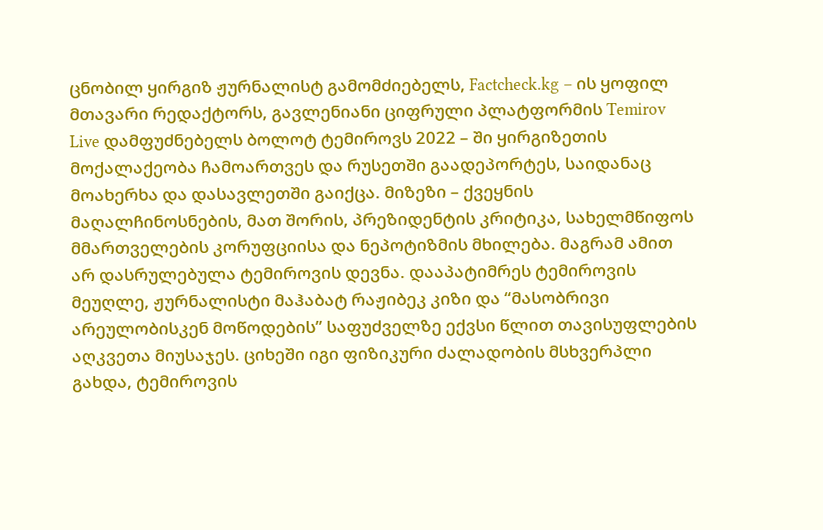ცნობილ ყირგიზ ჟურნალისტ გამომძიებელს, Factcheck.kg – ის ყოფილ მთავარი რედაქტორს, გავლენიანი ციფრული პლატფორმის Temirov Live დამფუძნებელს ბოლოტ ტემიროვს 2022 – ში ყირგიზეთის მოქალაქეობა ჩამოართვეს და რუსეთში გაადეპორტეს, საიდანაც მოახერხა და დასავლეთში გაიქცა. მიზეზი – ქვეყნის მაღალჩინოსნების, მათ შორის, პრეზიდენტის კრიტიკა, სახელმწიფოს მმართველების კორუფციისა და ნეპოტიზმის მხილება. მაგრამ ამით არ დასრულებულა ტემიროვის დევნა. დააპატიმრეს ტემიროვის მეუღლე, ჟურნალისტი მაჰაბატ რაჟიბეკ კიზი და “მასობრივი არეულობისკენ მოწოდების” საფუძველზე ექვსი წლით თავისუფლების აღკვეთა მიუსაჯეს. ციხეში იგი ფიზიკური ძალადობის მსხვერპლი გახდა, ტემიროვის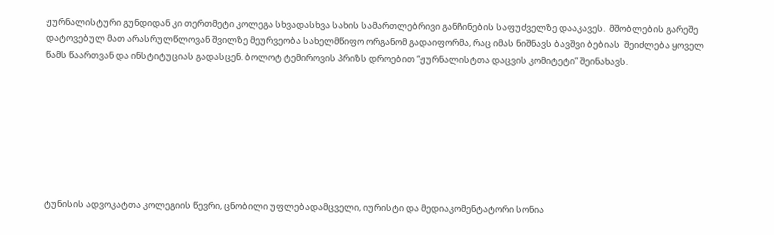ჟურნალისტური გუნდიდან კი თერთმეტი კოლეგა სხვადასხვა სახის სამართლებრივი განჩინების საფუძველზე დააკავეს.  მშობლების გარეშე დატოვებულ მათ არასრულწლოვან შვილზე მეურვეობა სახელმწიფო ორგანომ გადაიფორმა, რაც იმას ნიშნავს ბავშვი ბებიას  შეიძლება ყოველ წამს წაართვან და ინსტიტუციას გადასცენ. ბოლოტ ტემიროვის პრიზს დროებით “ჟურნალისტთა დაცვის კომიტეტი” შეინახავს.








ტუნისის ადვოკატთა კოლეგიის წევრი, ცნობილი უფლებადამცველი, იურისტი და მედიაკომენტატორი სონია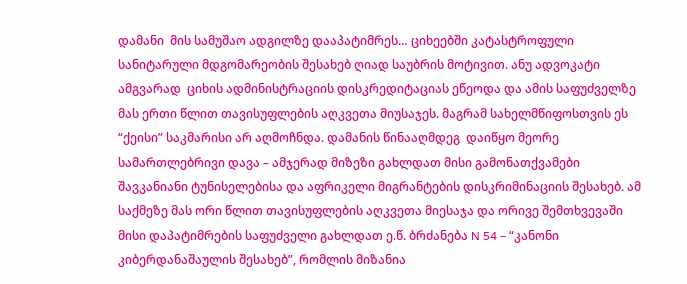დამანი  მის სამუშაო ადგილზე დააპატიმრეს… ციხეებში კატასტროფული სანიტარული მდგომარეობის შესახებ ღიად საუბრის მოტივით. ანუ ადვოკატი ამგვარად  ციხის ადმინისტრაციის დისკრედიტაციას ეწეოდა და ამის საფუძველზე მას ერთი წლით თავისუფლების აღკვეთა მიუსაჯეს. მაგრამ სახელმწიფოსთვის ეს “ქეისი” საკმარისი არ აღმოჩნდა. დამანის წინააღმდეგ  დაიწყო მეორე სამართლებრივი დავა – ამჯერად მიზეზი გახლდათ მისი გამონათქვამები შავკანიანი ტუნისელებისა და აფრიკელი მიგრანტების დისკრიმინაციის შესახებ. ამ საქმეზე მას ორი წლით თავისუფლების აღკვეთა მიესაჯა და ორივე შემთხვევაში მისი დაპატიმრების საფუძველი გახლდათ ე.წ. ბრძანება N 54 – “კანონი კიბერდანაშაულის შესახებ”, რომლის მიზანია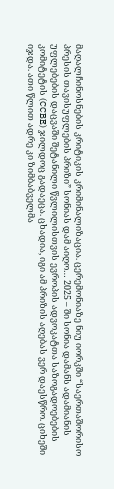მაღალჩინოსნების კრიტიკის კრიმინალიზაცია. ცერემონიაზე ნიუ იორკში “საერთაშორისო პრესის თავისუფლების პრიზი” სონიას დამ აიღო… 2025 – ში სონია დამანს ადამიანის უფლებების დაცვაში შეტანილი წვლილისთვის ევროპის ადვოკატთა საზოგადოებების კომიტეტის (CCBE) ჯილდოც გადაეცა. ცხადია, იგი ამ პრიზის აღებას ვერ დაესწრო. ციხეში იჯდა. ათი წლით ადრე კი ზიმბაბველმა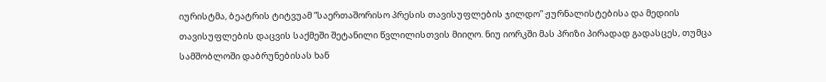იურისტმა, ბეატრის ტიტვუამ “საერთაშორისო პრესის თავისუფლების ჯილდო” ჟურნალისტებისა და მედიის თავისუფლების დაცვის საქმეში შეტანილი წვლილისთვის მიიღო. ნიუ იორკში მას პრიზი პირადად გადასცეს, თუმცა სამშობლოში დაბრუნებისას ხან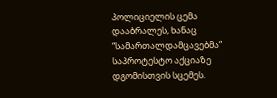პოლიციელის ცემა დააბრალეს, ხანაც “სამართალდამცავებმა” საპროტესტო აქციაზე დგომისთვის სცემეს.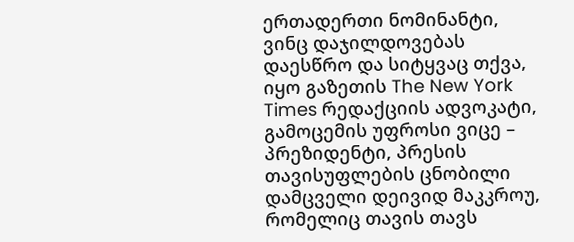ერთადერთი ნომინანტი, ვინც დაჯილდოვებას დაესწრო და სიტყვაც თქვა, იყო გაზეთის The New York Times რედაქციის ადვოკატი, გამოცემის უფროსი ვიცე – პრეზიდენტი, პრესის თავისუფლების ცნობილი დამცველი დეივიდ მაკკროუ,  რომელიც თავის თავს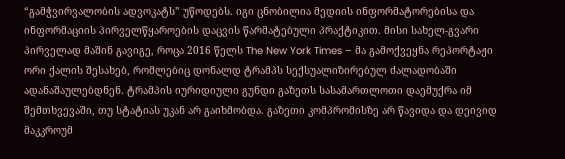“გამჭვირვალობის ადვოკატს” უწოდებს. იგი ცნობილია მედიის ინფორმატორებისა და ინფორმაციის პირველწყაროების დაცვის წარმატებული პრაქტიკით. მისი სახელ-გვარი პირველად მაშინ გავიგე, როცა 2016 წელს The New York Times – მა გამოქვეყნა რეპორტაჟი ორი ქალის შესახებ, რომლებიც დონალდ ტრამპს სექსუალიზირებულ ძალადობაში ადანაშაულებდნენ. ტრამპის იურიდიული გუნდი გაზეთს სასამართლოთი დაემუქრა იმ შემთხვევაში, თუ სტატიას უკან არ გაიხმობდა. გაზეთი კომპრომისზე არ წავიდა და დეივიდ მაკკროუმ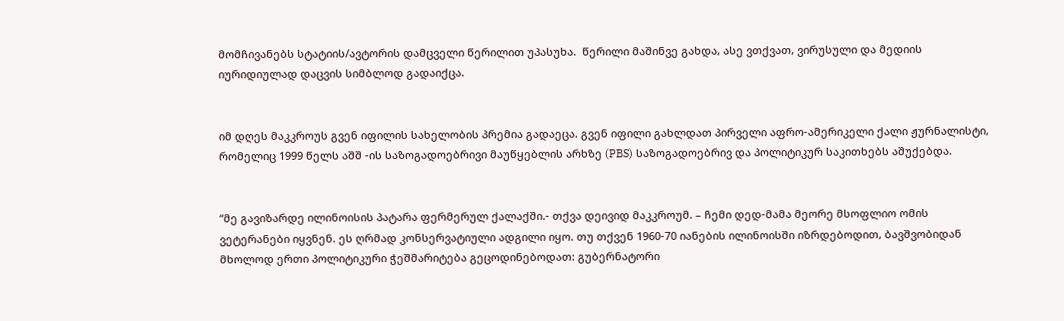მომჩივანებს სტატიის/ავტორის დამცველი წერილით უპასუხა.  წერილი მაშინვე გახდა, ასე ვთქვათ, ვირუსული და მედიის იურიდიულად დაცვის სიმბლოდ გადაიქცა.


იმ დღეს მაკკროუს გვენ იფილის სახელობის პრემია გადაეცა. გვენ იფილი გახლდათ პირველი აფრო-ამერიკელი ქალი ჟურნალისტი, რომელიც 1999 წელს აშშ -ის საზოგადოებრივი მაუწყებლის არხზე (PBS) საზოგადოებრივ და პოლიტიკურ საკითხებს აშუქებდა.


“მე გავიზარდე ილინოისის პატარა ფერმერულ ქალაქში.- თქვა დეივიდ მაკკროუმ. – ჩემი დედ-მამა მეორე მსოფლიო ომის ვეტერანები იყვნენ. ეს ღრმად კონსერვატიული ადგილი იყო. თუ თქვენ 1960-70 იანების ილინოისში იზრდებოდით, ბავშვობიდან მხოლოდ ერთი პოლიტიკური ჭეშმარიტება გეცოდინებოდათ: გუბერნატორი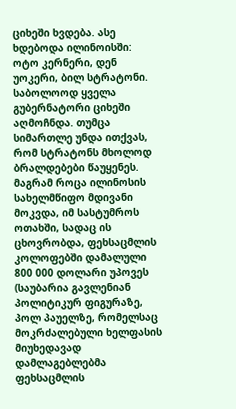ციხეში ხვდება. ასე ხდებოდა ილინოისში: ოტო კერნერი, დენ უოკერი, ბილ სტრატონი. საბოლოოდ ყველა გუბერნატორი ციხეში აღმოჩნდა. თუმცა სიმართლე უნდა ითქვას, რომ სტრატონს მხოლოდ ბრალდებები წაუყენეს. მაგრამ როცა ილინოსის სახელმწიფო მდივანი მოკვდა, იმ სასტუმროს ოთახში, სადაც ის ცხოვრობდა, ფეხსაცმლის კოლოფებში დამალული 800 000 დოლარი უპოვეს (საუბარია გავლენიან პოლიტიკურ ფიგურაზე, პოლ პაუელზე, რომელსაც მოკრძალებული ხელფასის მიუხედავად დამლაგებლებმა ფეხსაცმლის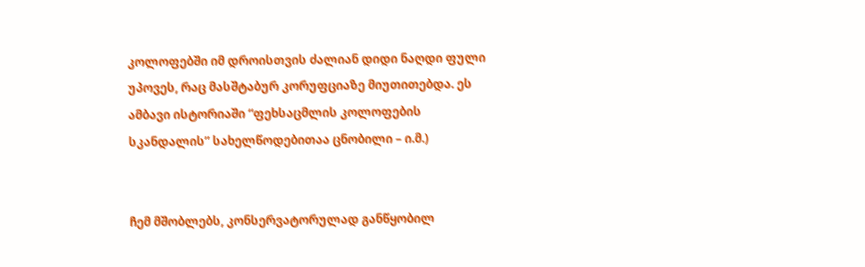კოლოფებში იმ დროისთვის ძალიან დიდი ნაღდი ფული უპოვეს, რაც მასშტაბურ კორუფციაზე მიუთითებდა. ეს ამბავი ისტორიაში “ფეხსაცმლის კოლოფების სკანდალის” სახელწოდებითაა ცნობილი – ი.მ.)


ჩემ მშობლებს, კონსერვატორულად განწყობილ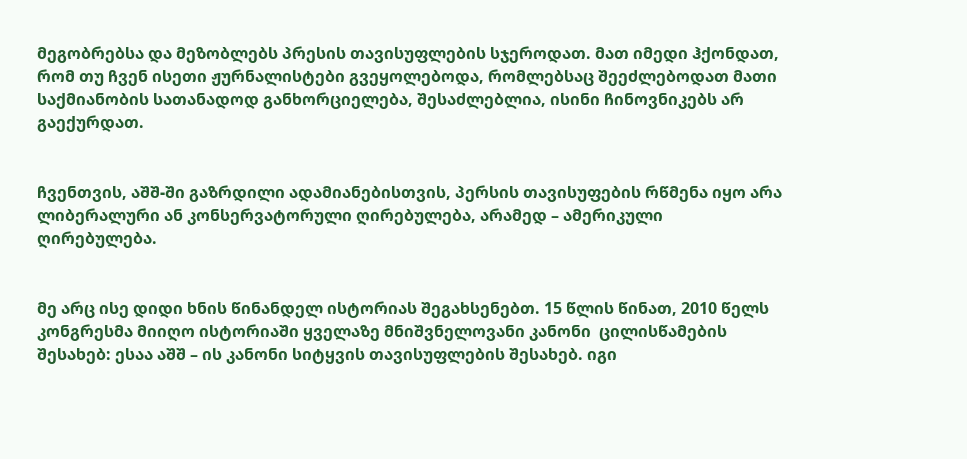მეგობრებსა და მეზობლებს პრესის თავისუფლების სჯეროდათ. მათ იმედი ჰქონდათ, რომ თუ ჩვენ ისეთი ჟურნალისტები გვეყოლებოდა, რომლებსაც შეეძლებოდათ მათი საქმიანობის სათანადოდ განხორციელება, შესაძლებლია, ისინი ჩინოვნიკებს არ გაექურდათ.


ჩვენთვის, აშშ-ში გაზრდილი ადამიანებისთვის, პერსის თავისუფების რწმენა იყო არა ლიბერალური ან კონსერვატორული ღირებულება, არამედ – ამერიკული ღირებულება.


მე არც ისე დიდი ხნის წინანდელ ისტორიას შეგახსენებთ. 15 წლის წინათ, 2010 წელს კონგრესმა მიიღო ისტორიაში ყველაზე მნიშვნელოვანი კანონი  ცილისწამების შესახებ: ესაა აშშ – ის კანონი სიტყვის თავისუფლების შესახებ. იგი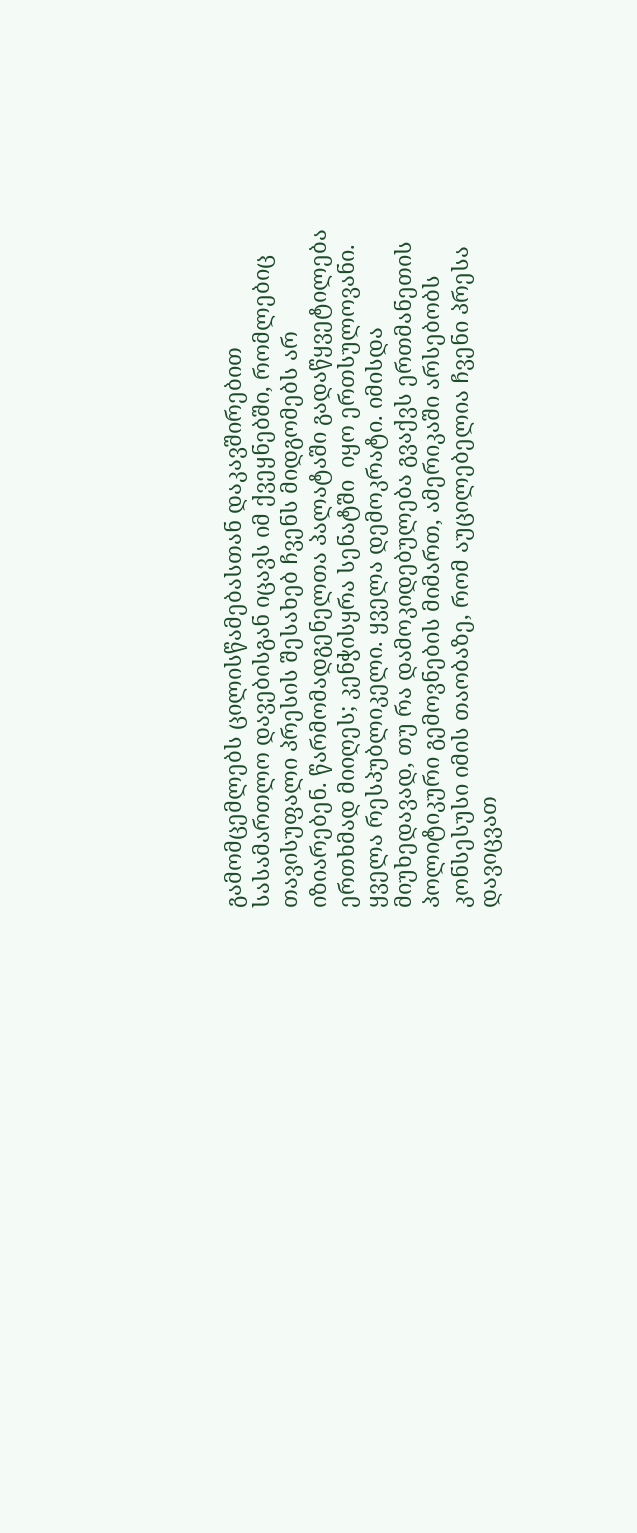გამომცემლებს ცილისწამებასთან დაკავშირებით სასამართლო დავებისგან იცავს იმ ქვეყნებში, რომლებიც თავისუფალი პრესის შესახებ ჩვენს მიდგომებს არ იზიარებენ. წარმომადგენელთა პალატაში გადაწყვეტილება ერთხმად მიიღეს; კენჭისყრა სენატში  იყო ერთსულოვანი. ყველა რესპუბლიკელი. ყველა დემოკრატი. იმისდა მიუხედავად, თუ რა დამოკიდებულება გვაქვს ერთმანეთის პოლიტიკური გემოვნების მიმართ, ამერიკაში არსებობს კონსესუსი იმის თაობაზე, რომ აუცილებელია ჩვენი პრესა დავიცვათ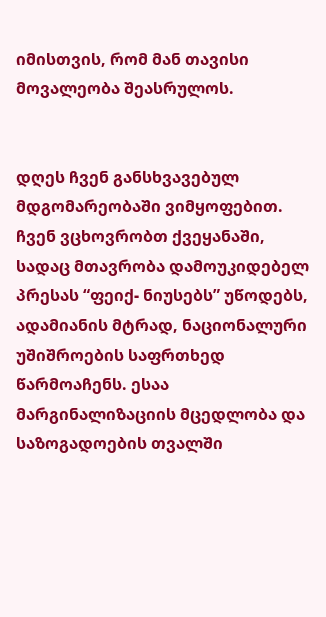იმისთვის, რომ მან თავისი მოვალეობა შეასრულოს.


დღეს ჩვენ განსხვავებულ მდგომარეობაში ვიმყოფებით. ჩვენ ვცხოვრობთ ქვეყანაში, სადაც მთავრობა დამოუკიდებელ პრესას “ფეიქ- ნიუსებს” უწოდებს, ადამიანის მტრად, ნაციონალური უშიშროების საფრთხედ წარმოაჩენს. ესაა მარგინალიზაციის მცედლობა და საზოგადოების თვალში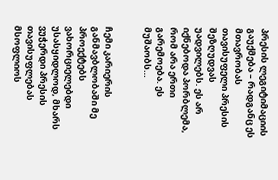პრესის ლეგიტიმაციის გაუქმება – რადგანც ეს მთავრობას თავისუფელი პრესის შეზღუდვას უადვილებს. ეს არ იქნებოდა პორბლემა, რომ არა ერთი გარემოება. ეს მუშაობს…


ჩემი კარიერის განმავბლობაში მე პროექტებს ვახორციელებდი უსასყიდლოდ, მხარს ვუჭერდი პრესის თავისუფლებას მსოფლიოს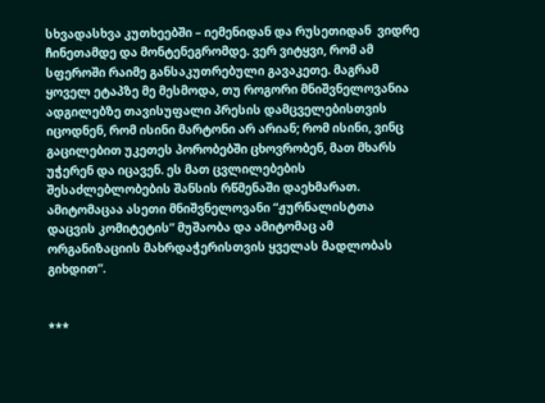სხვადასხვა კუთხეებში – იემენიდან და რუსეთიდან  ვიდრე ჩინეთამდე და მონტენეგრომდე. ვერ ვიტყვი, რომ ამ სფეროში რაიმე განსაკუთრებული გავაკეთე. მაგრამ ყოველ ეტაპზე მე მესმოდა, თუ როგორი მნიშვნელოვანია ადგილებზე თავისუფალი პრესის დამცველებისთვის იცოდნენ, რომ ისინი მარტონი არ არიან; რომ ისინი, ვინც გაცილებით უკეთეს პორობებში ცხოვრობენ, მათ მხარს უჭერენ და იცავენ. ეს მათ ცვლილებების შესაძლებლობების შანსის რწმენაში დაეხმარათ. ამიტომაცაა ასეთი მნიშვნელოვანი “ჟურნალისტთა დაცვის კომიტეტის” მუშაობა და ამიტომაც ამ ორგანიზაციის მახრდაჭერისთვის ყველას მადლობას გიხდით”.


***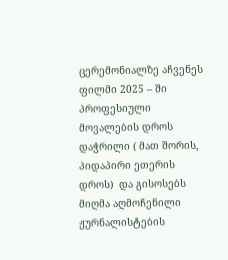ცერემონიალზე აჩვენეს ფილმი 2025 – ში პროფესიული მოვალების დროს დაჭრილი ( მათ შორის, პიდაპირი ეთერის დროს)  და გისოსებს მიღმა აღმოჩენილი ჟურნალისტების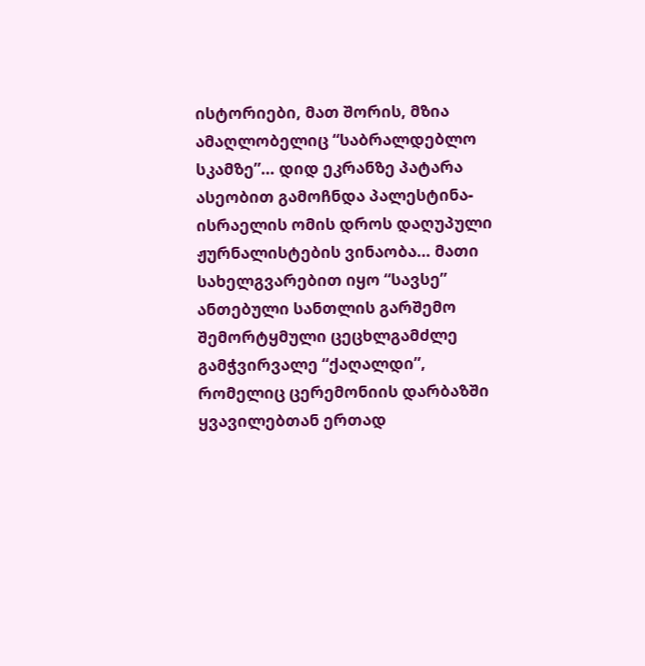ისტორიები, მათ შორის, მზია ამაღლობელიც “საბრალდებლო სკამზე”… დიდ ეკრანზე პატარა ასეობით გამოჩნდა პალესტინა-ისრაელის ომის დროს დაღუპული ჟურნალისტების ვინაობა… მათი სახელგვარებით იყო “სავსე” ანთებული სანთლის გარშემო შემორტყმული ცეცხლგამძლე გამჭვირვალე “ქაღალდი”, რომელიც ცერემონიის დარბაზში ყვავილებთან ერთად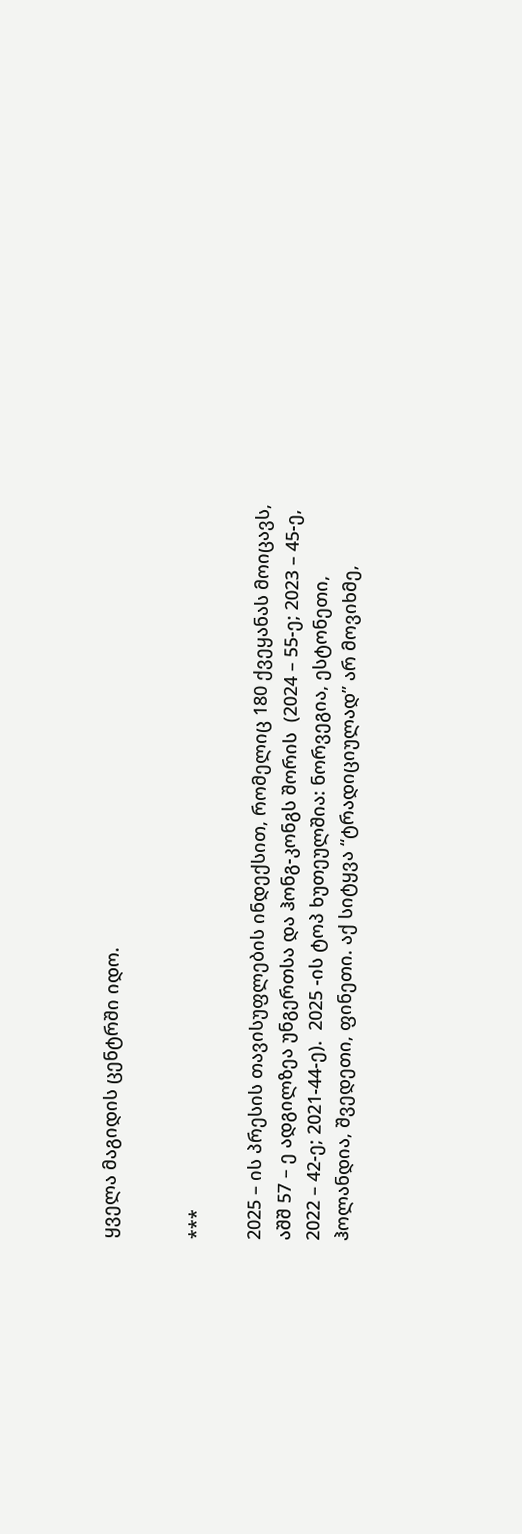ყველა მაგიდის ცენტრში იდო.


***

2025 – ის პრესის თავისუფლების ინდექსით, რომელიც 180 ქვეყანას მოიცავს, აშშ 57 – ე ადგილზეა უნგერთსა და ჰონგ-კონგს შორის  (2024 – 55-ე; 2023 – 45-ე, 2022 – 42-ე; 2021-44-ე).  2025 -ის ტოპ ხუთეულშია: ნორვეგია, ესტონეთი, ჰოლანდია, შვედეთი, ფინეთი. აქ სიტყვა “ტრადიციულად” არ მოვიხმე,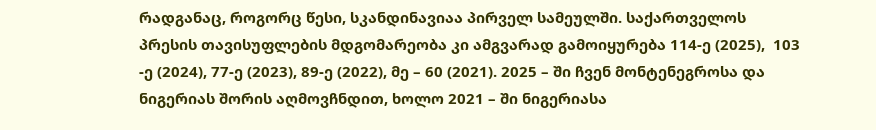რადგანაც, როგორც წესი, სკანდინავიაა პირველ სამეულში. საქართველოს პრესის თავისუფლების მდგომარეობა კი ამგვარად გამოიყურება 114-ე (2025),  103 -ე (2024), 77-ე (2023), 89-ე (2022), მე – 60 (2021). 2025 – ში ჩვენ მონტენეგროსა და ნიგერიას შორის აღმოვჩნდით, ხოლო 2021 – ში ნიგერიასა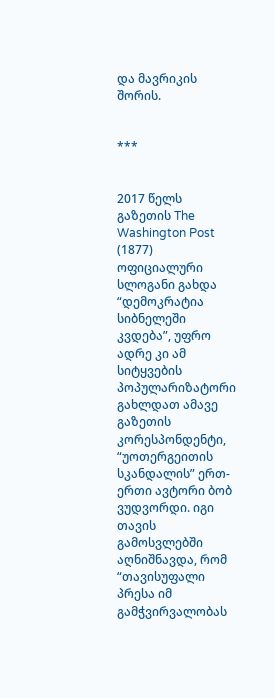და მავრიკის შორის.


***


2017 წელს გაზეთის The Washington Post (1877) ოფიციალური სლოგანი გახდა “დემოკრატია სიბნელეში კვდება”, უფრო ადრე კი ამ სიტყვების პოპულარიზატორი გახლდათ ამავე გაზეთის კორესპონდენტი, “უოთერგეითის სკანდალის” ერთ-ერთი ავტორი ბობ ვუდვორდი. იგი თავის გამოსვლებში აღნიშნავდა, რომ “თავისუფალი პრესა იმ გამჭვირვალობას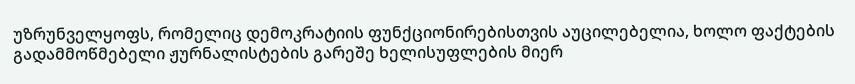უზრუნველყოფს, რომელიც დემოკრატიის ფუნქციონირებისთვის აუცილებელია, ხოლო ფაქტების გადამმოწმებელი ჟურნალისტების გარეშე ხელისუფლების მიერ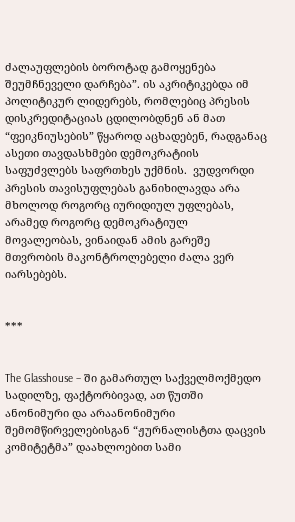ძალაუფლების ბოროტად გამოყენება შეუმჩნეველი დარჩება”. ის აკრიტიკებდა იმ პოლიტიკურ ლიდერებს, რომლებიც პრესის დისკრედიტაციას ცდილობდნენ ან მათ “ფეიკნიუსების” წყაროდ აცხადებენ, რადგანაც ასეთი თავდასხმები დემოკრატიის საფუძვლებს საფრთხეს უქმნის.  ვუდვორდი პრესის თავისუფლებას განიხილავდა არა მხოლოდ როგორც იურიდიულ უფლებას, არამედ როგორც დემოკრატიულ მოვალეობას, ვინაიდან ამის გარეშე მთვრობის მაკონტროლებელი ძალა ვერ იარსებებს.


***


The Glasshouse – ში გამართულ საქველმოქმედო სადილზე, ფაქტორბივად, ათ წუთში ანონიმური და არაანონიმური შემომწირველებისგან “ჟურნალისტთა დაცვის კომიტეტმა” დაახლოებით სამი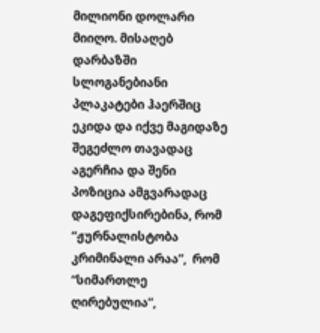მილიონი დოლარი მიიღო. მისაღებ დარბაზში სლოგანებიანი პლაკატები ჰაერშიც ეკიდა და იქვე მაგიდაზე შეგეძლო თავადაც აგერჩია და შენი პოზიცია ამგვარადაც დაგეფიქსირებინა, რომ “ჟურნალისტობა კრიმინალი არაა”,  რომ “სიმართლე ღირებულია”,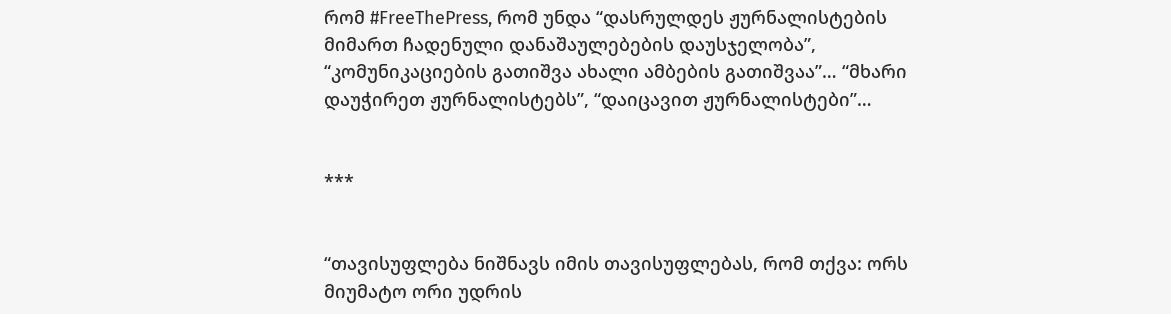რომ #FreeThePress, რომ უნდა “დასრულდეს ჟურნალისტების მიმართ ჩადენული დანაშაულებების დაუსჯელობა”, “კომუნიკაციების გათიშვა ახალი ამბების გათიშვაა”… “მხარი დაუჭირეთ ჟურნალისტებს”, “დაიცავით ჟურნალისტები”…


***


“თავისუფლება ნიშნავს იმის თავისუფლებას, რომ თქვა: ორს მიუმატო ორი უდრის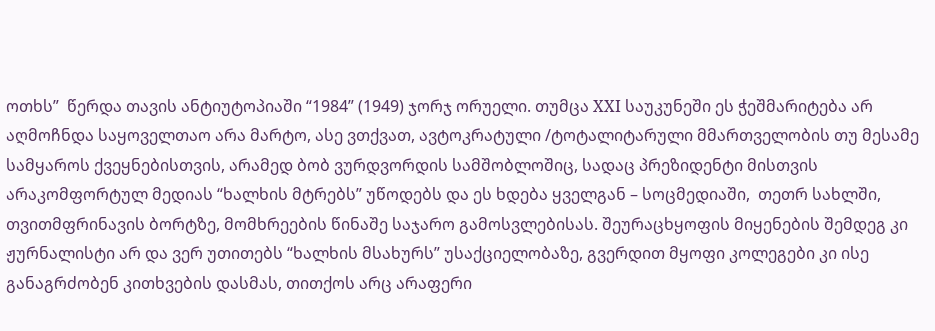ოთხს”  წერდა თავის ანტიუტოპიაში “1984” (1949) ჯორჯ ორუელი. თუმცა XXI საუკუნეში ეს ჭეშმარიტება არ აღმოჩნდა საყოველთაო არა მარტო, ასე ვთქვათ, ავტოკრატული /ტოტალიტარული მმართველობის თუ მესამე სამყაროს ქვეყნებისთვის, არამედ ბობ ვურდვორდის სამშობლოშიც, სადაც პრეზიდენტი მისთვის არაკომფორტულ მედიას “ხალხის მტრებს” უწოდებს და ეს ხდება ყველგან – სოცმედიაში,  თეთრ სახლში, თვითმფრინავის ბორტზე, მომხრეების წინაშე საჯარო გამოსვლებისას. შეურაცხყოფის მიყენების შემდეგ კი ჟურნალისტი არ და ვერ უთითებს “ხალხის მსახურს” უსაქციელობაზე, გვერდით მყოფი კოლეგები კი ისე განაგრძობენ კითხვების დასმას, თითქოს არც არაფერი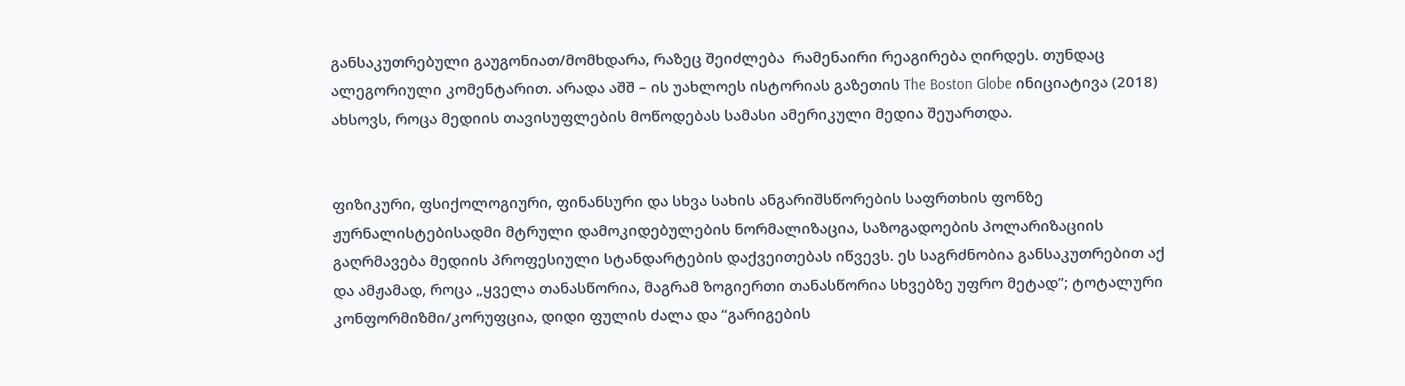განსაკუთრებული გაუგონიათ/მომხდარა, რაზეც შეიძლება  რამენაირი რეაგირება ღირდეს. თუნდაც  ალეგორიული კომენტარით. არადა აშშ – ის უახლოეს ისტორიას გაზეთის The Boston Globe ინიციატივა (2018) ახსოვს, როცა მედიის თავისუფლების მოწოდებას სამასი ამერიკული მედია შეუართდა.


ფიზიკური, ფსიქოლოგიური, ფინანსური და სხვა სახის ანგარიშსწორების საფრთხის ფონზე ჟურნალისტებისადმი მტრული დამოკიდებულების ნორმალიზაცია, საზოგადოების პოლარიზაციის გაღრმავება მედიის პროფესიული სტანდარტების დაქვეითებას იწვევს. ეს საგრძნობია განსაკუთრებით აქ და ამჟამად, როცა „ყველა თანასწორია, მაგრამ ზოგიერთი თანასწორია სხვებზე უფრო მეტად”; ტოტალური კონფორმიზმი/კორუფცია, დიდი ფულის ძალა და “გარიგების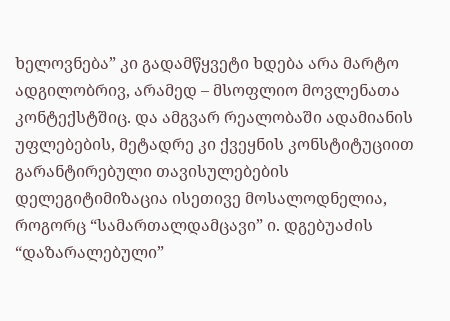ხელოვნება” კი გადამწყვეტი ხდება არა მარტო ადგილობრივ, არამედ – მსოფლიო მოვლენათა კონტექსტშიც. და ამგვარ რეალობაში ადამიანის უფლებების, მეტადრე კი ქვეყნის კონსტიტუციით გარანტირებული თავისულებების დელეგიტიმიზაცია ისეთივე მოსალოდნელია, როგორც “სამართალდამცავი” ი. დგებუაძის “დაზარალებული”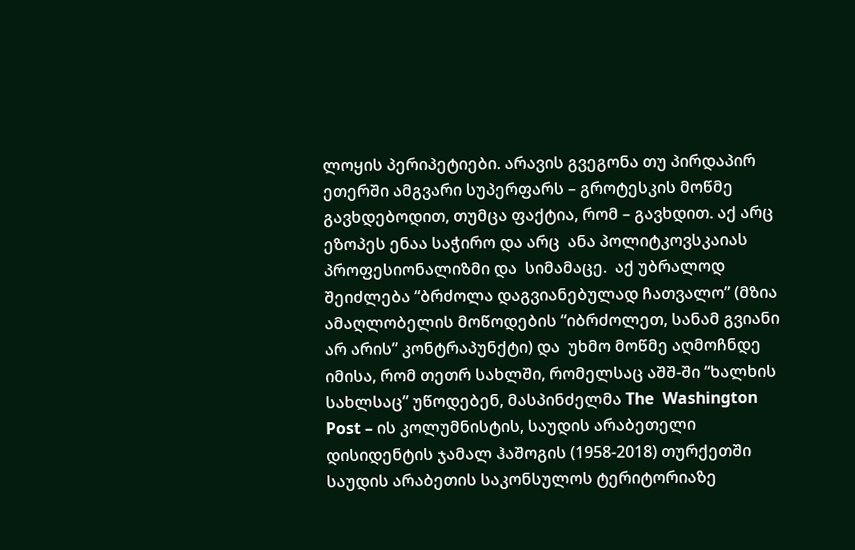ლოყის პერიპეტიები. არავის გვეგონა თუ პირდაპირ ეთერში ამგვარი სუპერფარს – გროტესკის მოწმე გავხდებოდით, თუმცა ფაქტია, რომ – გავხდით. აქ არც ეზოპეს ენაა საჭირო და არც  ანა პოლიტკოვსკაიას პროფესიონალიზმი და  სიმამაცე.  აქ უბრალოდ შეიძლება “ბრძოლა დაგვიანებულად ჩათვალო” (მზია ამაღლობელის მოწოდების “იბრძოლეთ, სანამ გვიანი არ არის” კონტრაპუნქტი) და  უხმო მოწმე აღმოჩნდე იმისა, რომ თეთრ სახლში, რომელსაც აშშ-ში “ხალხის სახლსაც” უწოდებენ, მასპინძელმა The  Washington Post – ის კოლუმნისტის, საუდის არაბეთელი დისიდენტის ჯამალ ჰაშოგის (1958-2018) თურქეთში საუდის არაბეთის საკონსულოს ტერიტორიაზე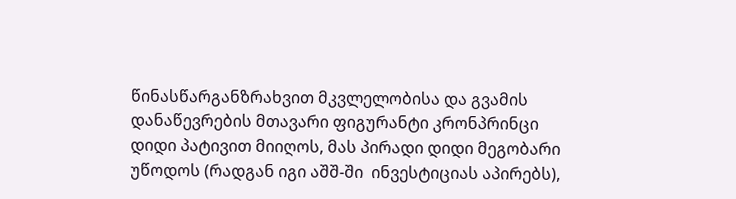წინასწარგანზრახვით მკვლელობისა და გვამის დანაწევრების მთავარი ფიგურანტი კრონპრინცი დიდი პატივით მიიღოს, მას პირადი დიდი მეგობარი უწოდოს (რადგან იგი აშშ-ში  ინვესტიციას აპირებს),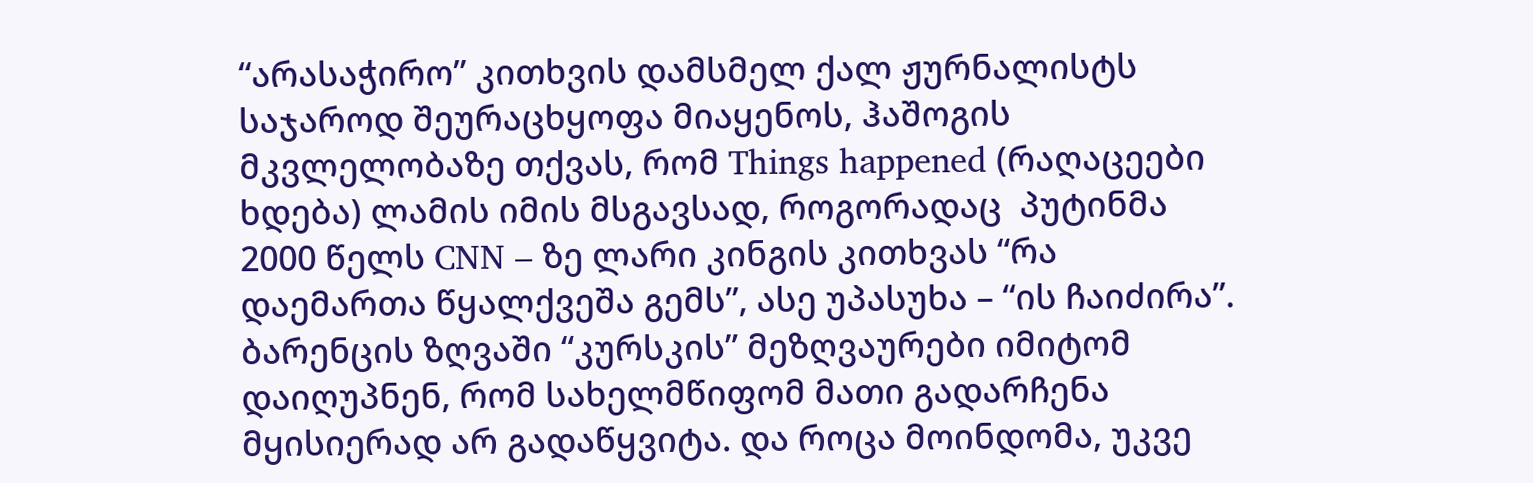“არასაჭირო” კითხვის დამსმელ ქალ ჟურნალისტს საჯაროდ შეურაცხყოფა მიაყენოს, ჰაშოგის მკვლელობაზე თქვას, რომ Things happened (რაღაცეები ხდება) ლამის იმის მსგავსად, როგორადაც  პუტინმა 2000 წელს CNN – ზე ლარი კინგის კითხვას “რა დაემართა წყალქვეშა გემს”, ასე უპასუხა – “ის ჩაიძირა”. ბარენცის ზღვაში “კურსკის” მეზღვაურები იმიტომ დაიღუპნენ, რომ სახელმწიფომ მათი გადარჩენა მყისიერად არ გადაწყვიტა. და როცა მოინდომა, უკვე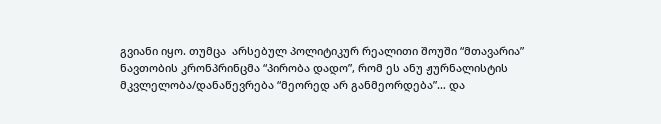გვიანი იყო. თუმცა  არსებულ პოლიტიკურ რეალითი შოუში “მთავარია” ნავთობის კრონპრინცმა “პირობა დადო”, რომ ეს ანუ ჟურნალისტის მკვლელობა/დანაწევრება “მეორედ არ განმეორდება”… და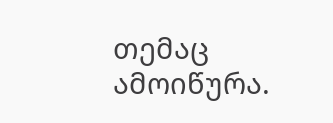თემაც ამოიწურა.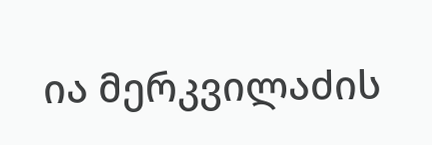ია მერკვილაძის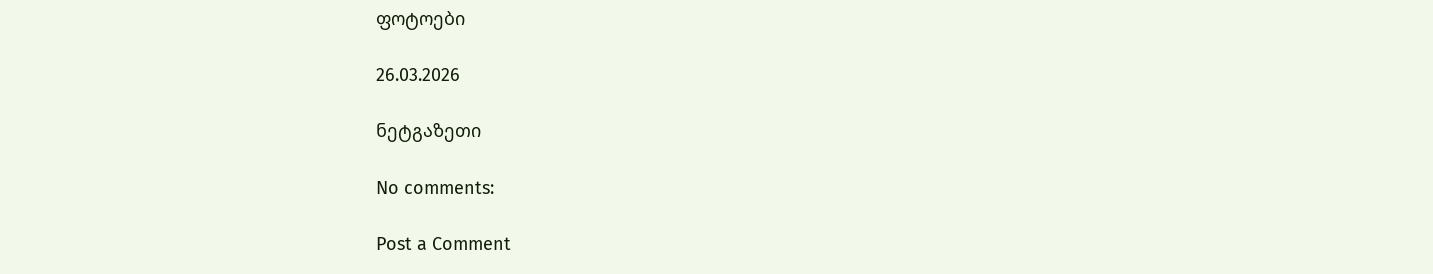ფოტოები

26.03.2026

ნეტგაზეთი

No comments:

Post a Comment